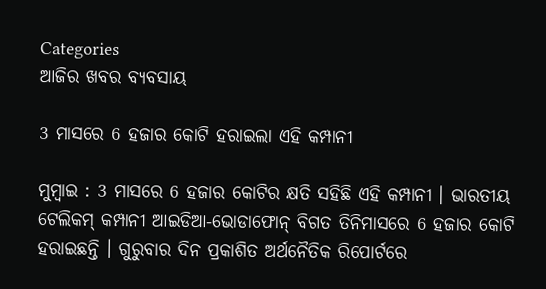Categories
ଆଜିର ଖବର ବ୍ୟବସାୟ

3 ମାସରେ 6 ହଜାର କୋଟି ହରାଇଲା ଏହି କମ୍ପାନୀ

ମୁମ୍ବାଇ : 3 ମାସରେ 6 ହଜାର କୋଟିର କ୍ଷତି ସହିଛି ଏହି କମ୍ପାନୀ । ଭାରତୀୟ ଟେଲିକମ୍‌ କମ୍ପାନୀ ଆଇଡିଆ-ଭୋଡାଫୋନ୍‌ ବିଗତ ତିନିମାସରେ 6 ହଜାର କୋଟି ହରାଇଛନ୍ତି । ଗୁରୁବାର ଦିନ ପ୍ରକାଶିତ ଅର୍ଥନୈତିକ ରିପୋର୍ଟରେ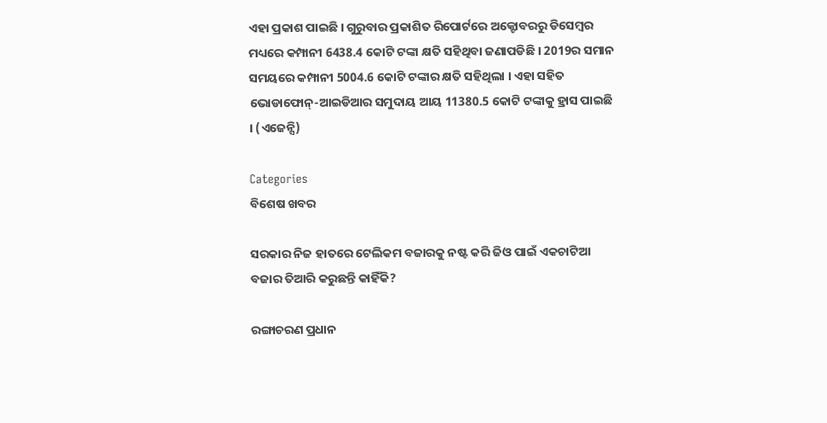ଏହା ପ୍ରକାଶ ପାଇଛି । ଗୁରୁବାର ପ୍ରକାଶିତ ରିପୋର୍ଟରେ ଅକ୍ଟୋବରରୁ ଡିସେମ୍ବର ମଧ୍ୟରେ କମ୍ପାନୀ 6438.4 କୋଟି ଟଙ୍କା କ୍ଷତି ସହିଥିବା ଜଣାପଡିଛି । 2019ର ସମାନ ସମୟରେ କମ୍ପାନୀ 5004.6 କୋଟି ଟଙ୍କାର କ୍ଷତି ସହିଥିଲା । ଏହା ସହିତ ଭୋଡାଫୋନ୍‌-ଆଇଡିଆର ସମୁଦାୟ ଆୟ 11380.5 କୋଟି ଟଙ୍କାକୁ ହ୍ରାସ ପାଇଛି । (ଏଜେନ୍ସି)

Categories
ବିଶେଷ ଖବର

ସରକାର ନିଜ ହାତରେ ଟେଲିକମ ବଜାରକୁ ନଷ୍ଟ କରି ଜିଓ ପାଇଁ ଏକଚାଟିଆ ବଜାର ତିଆରି କରୁଛନ୍ତି କାହିଁକି?

ରଙ୍ଗାଚରଣ ପ୍ରଧାନ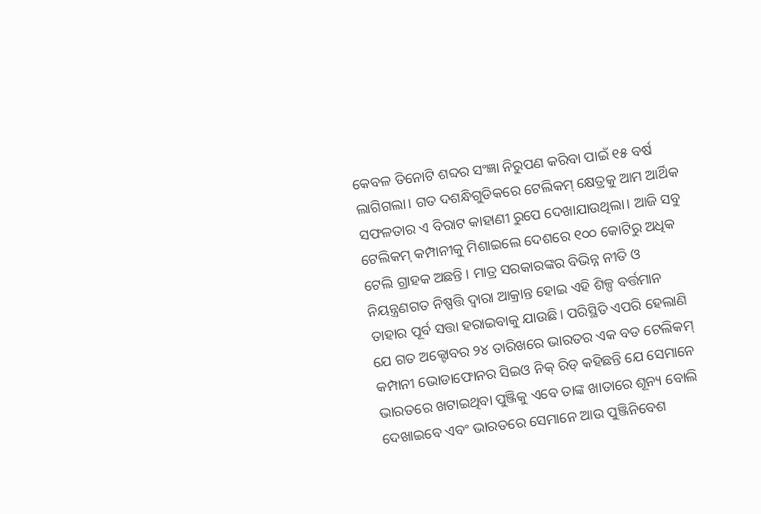କେବଳ ତିନୋଟି ଶବ୍ଦର ସଂଜ୍ଞା ନିରୁପଣ କରିବା ପାଇଁ ୧୫ ବର୍ଷ ଲାଗିଗଲା। ଗତ ଦଶନ୍ଧିଗୁଡିକରେ ଟେଲିକମ୍ କ୍ଷେତ୍ରକୁ ଆମ ଆର୍ଥିକ ସଫଳତାର ଏ ବିରାଟ କାହାଣୀ ରୁପେ ଦେଖାଯାଉଥିଲା। ଆଜି ସବୁ ଟେଲିକମ୍ କମ୍ପାନୀକୁ ମିଶାଇଲେ ଦେଶରେ ୧୦୦ କୋଟିରୁ ଅଧିକ ଟେଲି ଗ୍ରାହକ ଅଛନ୍ତି । ମାତ୍ର ସରକାରଙ୍କର ବିଭିନ୍ନ ନୀତି ଓ ନିୟନ୍ତ୍ରଣଗତ ନିଷ୍ପତ୍ତି ଦ୍ବାରା ଆକ୍ରାନ୍ତ ହୋଇ ଏହି ଶିଳ୍ପ ବର୍ତ୍ତମାନ ତାହାର ପୂର୍ବ ସତ୍ତା ହରାଇବାକୁ ଯାଉଛି। ପରିସ୍ଥିତି ଏପରି ହେଲାଣି ଯେ ଗତ ଅକ୍ଟୋବର ୨୪ ତାରିଖରେ ଭାରତର ଏକ ବଡ ଟେଲିକମ୍ କମ୍ପାନୀ ଭୋଡାଫୋନର ସିଇଓ ନିକ୍ ରିଡ୍ କହିଛନ୍ତି ଯେ ସେମାନେ ଭାରତରେ ଖଟାଇଥିବା ପୁଞ୍ଜିକୁ ଏବେ ତାଙ୍କ ଖାତାରେ ଶୂନ୍ୟ ବୋଲି ଦେଖାଇବେ ଏବଂ ଭାରତରେ ସେମାନେ ଆଉ ପୁଞ୍ଜିନିବେଶ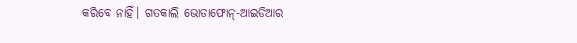କରିବେ ନାହିଁ। ଗତକାଲି ଭୋଡାଫୋନ୍-ଆଇଡିଆର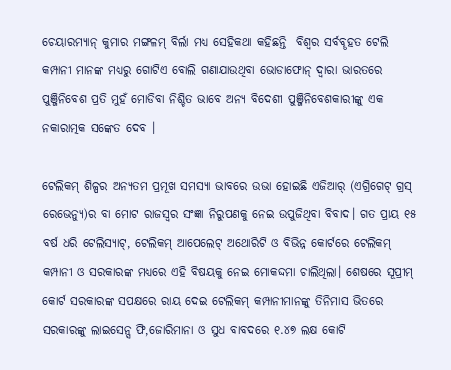ଚେୟାରମ୍ୟାନ୍ କୁମାର ମଙ୍ଗଳମ୍ ବିର୍ଲା ମଧ୍ୟ ସେହିକଥା କହିଛନ୍ତି  ବିଶ୍ବର ସର୍ବବୄହତ ଟେଲି କମ୍ପାନୀ ମାନଙ୍କ ମଧ୍ୟରୁ ଗୋଟିଏ ବୋଲି ଗଣାଯାଉଥିବା ଭୋଡାଫୋନ୍ ଦ୍ବାରା ଭାରତରେ ପୁଞ୍ଜିନିବେଶ ପ୍ରତି ମୁହଁ ମୋଡିବା ନିଶ୍ଚିତ ଭାବେ ଅନ୍ୟ ବିଦେଶୀ ପୁଞ୍ଜିନିବେଶକାରୀଙ୍କୁ ଏକ ନକାରାତ୍ମକ ସଙ୍କେତ ଦେବ ।

ଟେଲିକମ୍ ଶିଳ୍ପର ଅନ୍ୟତମ ପ୍ରମୂଖ ସମସ୍ୟା ଭାବରେ ଉଭା ହୋଇଛି ଏଜିଆର୍ (ଏଗ୍ରିଗେଟ୍ ଗ୍ରସ୍ ରେଭେନ୍ୟୁ)ର ବା ମୋଟ ରାଜସ୍ବର ସଂଜ୍ଞା ନିରୁପଣକୁ ନେଇ ଉପୁଜିଥିବା ବିବାଦ। ଗତ ପ୍ରାୟ ୧୫ ବର୍ଷ ଧରି ଟେଲିସ୍ୟାଟ୍, ଟେଲିକମ୍ ଆପେଲେଟ୍ ଅଥୋରିଟି ଓ ବିଭିନ୍ନ କୋର୍ଟରେ ଟେଲିକମ୍ କମ୍ପାନୀ ଓ ସରକାରଙ୍କ ମଧ୍ୟରେ ଏହି ବିଷୟକୁ ନେଇ ମୋକଦ୍ଦମା ଚାଲିଥିଲା। ଶେଷରେ ସୂପ୍ରୀମ୍ କୋର୍ଟ ସରକାରଙ୍କ ସପକ୍ଷରେ ରାୟ ଦେଇ ଟେଲିକମ୍ କମ୍ପାନୀମାନଙ୍କୁ ତିନିମାସ ଭିତରେ ସରକାରଙ୍କୁ ଲାଇସେନ୍ସ ଫି,ଜୋରିମାନା ଓ ସୁଧ ବାବଦରେ ୧.୪୭ ଲକ୍ଷ କୋଟି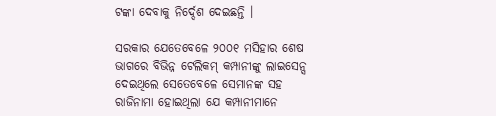ଟଙ୍କା ଦେବାକୁ ନିର୍ଦ୍ଦେଶ ଦେଇଛନ୍ତି ।

ସରକାର ଯେତେବେଳେ ୨୦୦୧ ମସିହାର ଶେଷ ଭାଗରେ ବିଭିନ୍ନ ଟେଲିକମ୍ କମ୍ପାନୀଙ୍କୁ ଲାଇସେନ୍ସ ଦେଇଥିଲେ ସେତେବେଳେ ସେମାନଙ୍କ ସହ ରାଜିନାମା ହୋଇଥିଲା ଯେ କମ୍ପାନୀମାନେ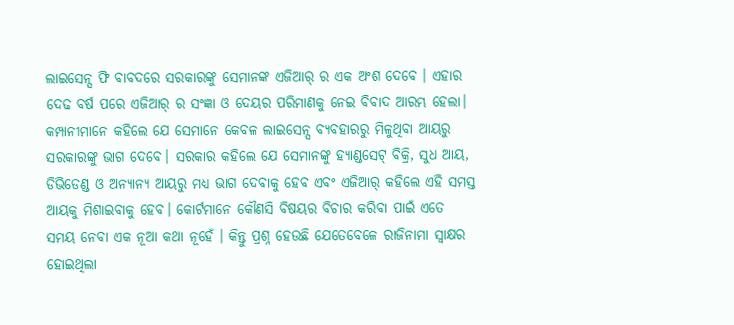ଲାଇସେନ୍ସ ଫି ବାବଦରେ ସରକାରଙ୍କୁ ସେମାନଙ୍କ ଏଜିଆର୍ ର ଏକ ଅଂଶ ଦେବେ । ଏହାର ଦେଢ ବର୍ଷ ପରେ ଏଜିଆର୍ ର ସଂଜ୍ଞା ଓ ଦେୟର ପରିମାଣକୁ ନେଇ ବିବାଦ ଆରମ୍ଭ ହେଲା। କମ୍ପାନୀମାନେ କହିଲେ ଯେ ସେମାନେ କେବଳ ଲାଇସେନ୍ସ ବ୍ୟବହାରରୁ ମିଳୁଥିବା ଆୟରୁ ସରକାରଙ୍କୁ ଭାଗ ଦେବେ। ସରକାର କହିଲେ ଯେ ସେମାନଙ୍କୁ ହ୍ୟାଣ୍ଡସେଟ୍ ବିକ୍ରି, ସୁଧ ଆୟ, ଡିଭିଡେଣ୍ଡ ଓ ଅନ୍ୟାନ୍ୟ ଆୟରୁ ମଧ୍ୟ ଭାଗ ଦେବାକୁ ହେବ ଏବଂ ଏଜିଆର୍ କହିଲେ ଏହି ସମସ୍ତ ଆୟକୁ ମିଶାଇବାକୁ ହେବ। କୋର୍ଟମାନେ କୌଣସି ବିଷୟର ବିଚାର କରିବା ପାଇଁ ଏତେ ସମୟ ନେବା ଏକ ନୂଆ କଥା ନୂହେଁ । କିନ୍ତୁ ପ୍ରଶ୍ନ ହେଉଛି ଯେତେବେଳେ ରାଜିନାମା ସ୍ବାକ୍ଷର ହୋଇଥିଲା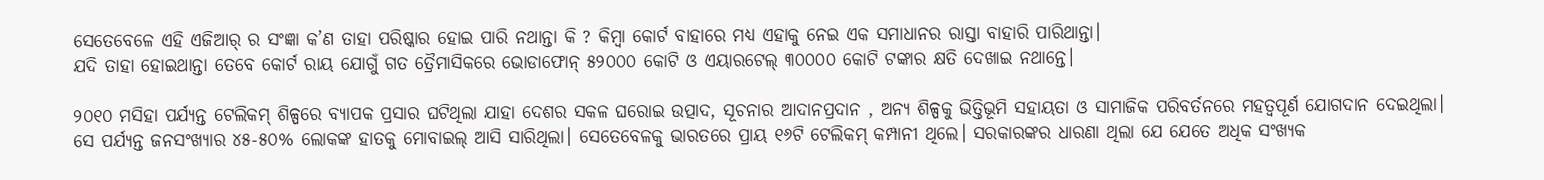ସେତେବେଳେ ଏହି ଏଜିଆର୍ ର ସଂଜ୍ଞା କ’ଣ ତାହା ପରିଷ୍କାର ହୋଇ ପାରି ନଥାନ୍ତା କି ? କିମ୍ବା କୋର୍ଟ ବାହାରେ ମଧ୍ୟ ଏହାକୁ ନେଇ ଏକ ସମାଧାନର ରାସ୍ତା ବାହାରି ପାରିଥାନ୍ତା।
ଯଦି ତାହା ହୋଇଥାନ୍ତା ତେବେ କୋର୍ଟ ରାୟ ଯୋଗୁଁ ଗତ ତ୍ରୈମାସିକରେ ଭୋଡାଫୋନ୍ ୫୨୦୦୦ କୋଟି ଓ ଏୟାରଟେଲ୍ ୩୦୦୦୦ କୋଟି ଟଙ୍କାର କ୍ଷତି ଦେଖାଇ ନଥାନ୍ତେ।

୨୦୧୦ ମସିହା ପର୍ଯ୍ୟନ୍ତ ଟେଲିକମ୍ ଶିଳ୍ପରେ ବ୍ୟାପକ ପ୍ରସାର ଘଟିଥିଲା ଯାହା ଦେଶର ସକଳ ଘରୋଇ ଉତ୍ପାଦ, ସୂଚନାର ଆଦାନପ୍ରଦାନ , ଅନ୍ୟ ଶିଳ୍ପକୁ ଭିତ୍ତିଭୂମି ସହାୟତା ଓ ସାମାଜିକ ପରିବର୍ତନରେ ମହତ୍ବପୂର୍ଣ ଯୋଗଦାନ ଦେଇଥିଲା।
ସେ ପର୍ଯ୍ୟନ୍ତ ଜନସଂଖ୍ୟାର ୪୫-୫୦% ଲୋକଙ୍କ ହାତକୁ ମୋବାଇଲ୍ ଆସି ସାରିଥିଲା। ସେତେବେଳକୁ ଭାରତରେ ପ୍ରାୟ ୧୬ଟି ଟେଲିକମ୍ କମ୍ପାନୀ ଥିଲେ। ସରକାରଙ୍କର ଧାରଣା ଥିଲା ଯେ ଯେତେ ଅଧିକ ସଂଖ୍ୟକ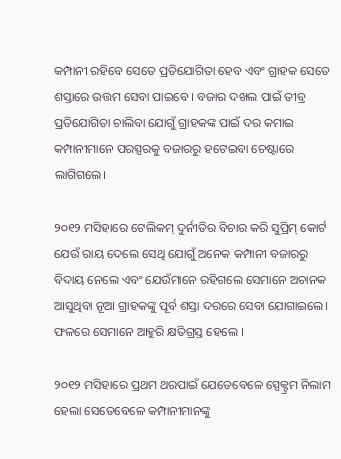କମ୍ପାନୀ ରହିବେ ସେତେ ପ୍ରତିଯୋଗିତା ହେବ ଏବଂ ଗ୍ରାହକ ସେତେ ଶସ୍ତାରେ ଉତ୍ତମ ସେବା ପାଇବେ । ବଜାର ଦଖଲ ପାଇଁ ତୀବ୍ର ପ୍ରତିଯୋଗିତା ଚାଲିବା ଯୋଗୁଁ ଗ୍ରାହକଙ୍କ ପାଇଁ ଦର କମାଇ କମ୍ପାନୀମାନେ ପରସ୍ପରକୁ ବଜାରରୁ ହଟେଇବା ଚେଷ୍ଟାରେ ଲାଗିଗଲେ।

୨୦୧୨ ମସିହାରେ ଟେଲିକମ୍ ଦୁର୍ନୀତିର ବିଚାର କରି ସୁପ୍ରିମ୍ କୋର୍ଟ ଯେଉଁ ରାୟ ଦେଲେ ସେଥି ଯୋଗୁଁ ଅନେକ କମ୍ପାନୀ ବଜାରରୁ ବିଦାୟ ନେଲେ ଏବଂ ଯେଉଁମାନେ ରହିଗଲେ ସେମାନେ ଅଚାନକ ଆସୁଥିବା ନୂଆ ଗ୍ରାହକଙ୍କୁ ପୂର୍ବ ଶସ୍ତା ଦରରେ ସେବା ଯୋଗାଇଲେ। ଫଳରେ ସେମାନେ ଆହୁରି କ୍ଷତିଗ୍ରସ୍ତ ହେଲେ ।

୨୦୧୨ ମସିହାରେ ପ୍ରଥମ ଥରପାଇଁ ଯେତେବେଳେ ସ୍ପେକ୍ଟ୍ରମ ନିଲାମ ହେଲା ସେତେବେଳେ କମ୍ପାନୀମାନଙ୍କୁ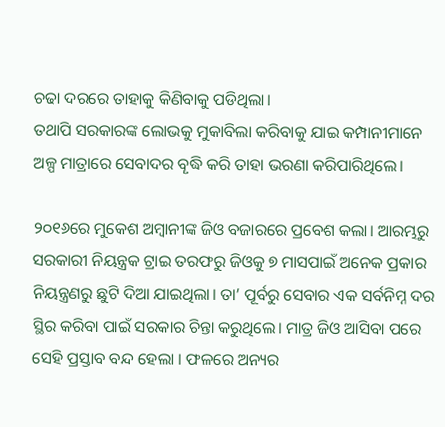ଚଢା ଦରରେ ତାହାକୁ କିଣିବାକୁ ପଡିଥିଲା।
ତଥାପି ସରକାରଙ୍କ ଲୋଭକୁ ମୁକାବିଲା କରିବାକୁ ଯାଇ କମ୍ପାନୀମାନେ ଅଳ୍ପ ମାତ୍ରାରେ ସେବାଦର ବୄଦ୍ଧି କରି ତାହା ଭରଣା କରିପାରିଥିଲେ।

୨୦୧୬ରେ ମୁକେଶ ଅମ୍ବାନୀଙ୍କ ଜିଓ ବଜାରରେ ପ୍ରବେଶ କଲା। ଆରମ୍ଭରୁ ସରକାରୀ ନିୟନ୍ତ୍ରକ ଟ୍ରାଇ ତରଫରୁ ଜିଓକୁ ୭ ମାସପାଇଁ ଅନେକ ପ୍ରକାର ନିୟନ୍ତ୍ରଣରୁ ଛୁଟି ଦିଆ ଯାଇଥିଲା। ତା’ ପୂର୍ବରୁ ସେବାର ଏକ ସର୍ବନିମ୍ନ ଦର ସ୍ଥିର କରିବା ପାଇଁ ସରକାର ଚିନ୍ତା କରୁଥିଲେ। ମାତ୍ର ଜିଓ ଆସିବା ପରେ ସେହି ପ୍ରସ୍ତାବ ବନ୍ଦ ହେଲା । ଫଳରେ ଅନ୍ୟର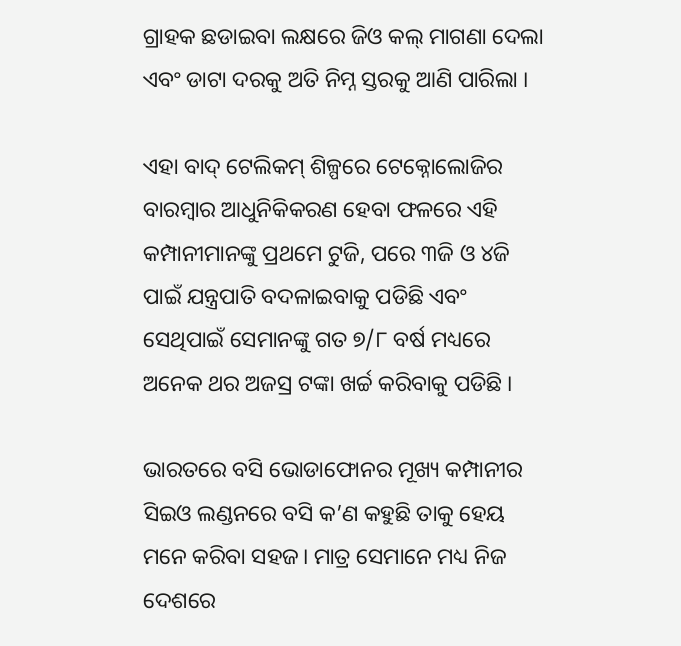ଗ୍ରାହକ ଛଡାଇବା ଲକ୍ଷରେ ଜିଓ କଲ୍ ମାଗଣା ଦେଲା ଏବଂ ଡାଟା ଦରକୁ ଅତି ନିମ୍ନ ସ୍ତରକୁ ଆଣି ପାରିଲା ।

ଏହା ବାଦ୍ ଟେଲିକମ୍ ଶିଳ୍ପରେ ଟେକ୍ନୋଲୋଜିର ବାରମ୍ବାର ଆଧୁନିକିକରଣ ହେବା ଫଳରେ ଏହି କମ୍ପାନୀମାନଙ୍କୁ ପ୍ରଥମେ ଟୁଜି, ପରେ ୩ଜି ଓ ୪ଜି ପାଇଁ ଯନ୍ତ୍ରପାତି ବଦଳାଇବାକୁ ପଡିଛି ଏବଂ ସେଥିପାଇଁ ସେମାନଙ୍କୁ ଗତ ୭/୮ ବର୍ଷ ମଧ୍ୟରେ ଅନେକ ଥର ଅଜସ୍ର ଟଙ୍କା ଖର୍ଚ୍ଚ କରିବାକୁ ପଡିଛି ।

ଭାରତରେ ବସି ଭୋଡାଫୋନର ମୂଖ୍ୟ କମ୍ପାନୀର ସିଇଓ ଲଣ୍ଡନରେ ବସି କ’ଣ କହୁଛି ତାକୁ ହେୟ ମନେ କରିବା ସହଜ। ମାତ୍ର ସେମାନେ ମଧ୍ୟ ନିଜ ଦେଶରେ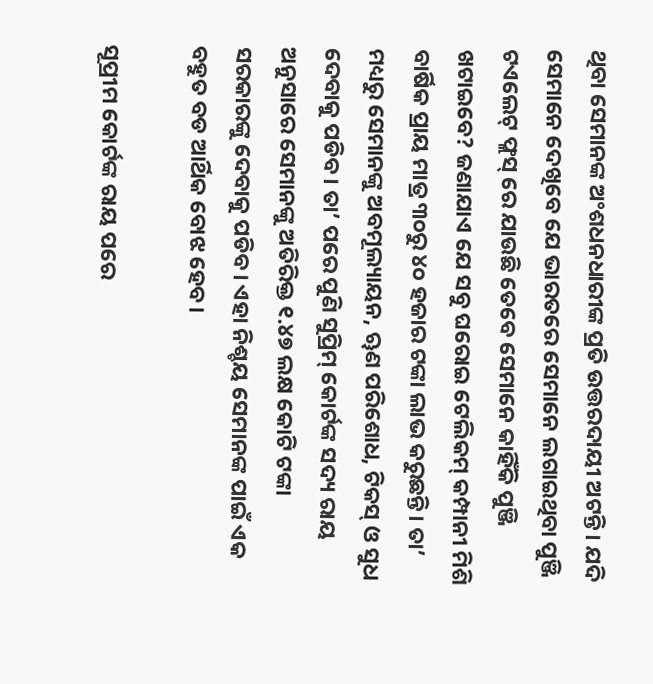ଥିବା ସେମାନଙ୍କ ଅଂଶଧନଧାରୀଙ୍କ ପ୍ରତି ଉତ୍ତରଦାୟୀ ଅଟନ୍ତି। ଯଦି ସେମାନେ ଦେଖିବେ ଯେ ଭାରତରେ ସେମାନେ ଲଗାଇଥିବା ପୁଞ୍ଜି ଟଏଲେଟ୍ ଫ୍ଲସ୍ ରେ ଯାଉଛି ତେବେ ସେମାନେ କାହିଁକି ପୁଞ୍ଜି ଖଟାଇବେ? ଜଣାଯାଏ ଯେ ସବୁ ଘରୋଇ ଟେଲିକମ୍ କମ୍ପାନୀ ମିଶି ବାର୍ଷିକ ପ୍ରାୟ ମାତ୍ର ୩୦ରୁ ୪୦ ହଜାର ଟଙ୍କା ଲାଭ କରୁଛନ୍ତି। ତା’ ମଧ୍ୟରୁ ସେମାନଙ୍କୁ ଅବମୂଲ୍ୟାୟନ, ୠଣ ପରିଶୋଧ, ଟିକସ୍ ଓ ସୁଧ ଦେବାକୁ ପଡିବ। ତା’ ପରେ ପୁଣି ସୁପ୍ରିମ୍ କୋର୍ଟଙ୍କ ସଦ୍ୟ ରାୟ ଅନୁସାରେ ସେମାନଙ୍କୁ ଅତିରିକ୍ତ ୧.୪୭ ଲକ୍ଷ କୋଟି ଟଙ୍କା ସରକାରଙ୍କୁ ଦେବାକୁ ପଡିବ। ଏହା ନିଶ୍ଚୟ ସେମାନଙ୍କ ପାଇଁ ଏକ ବହୁତ ବଡ ଆର୍ଥିକ ବୋଝ ହେବ।

ସୂପ୍ରୀମ କୋର୍ଟଙ୍କ ରାୟ ପରେ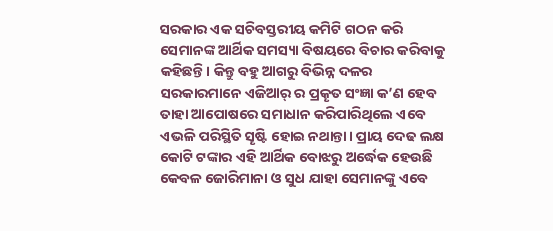ସରକାର ଏକ ସଚିବସ୍ତରୀୟ କମିଟି ଗଠନ କରି ସେମାନଙ୍କ ଆର୍ଥିକ ସମସ୍ୟା ବିଷୟରେ ବିଚାର କରିବାକୁ କହିଛନ୍ତି। କିନ୍ତୁ ବହୁ ଆଗରୁ ବିଭିନ୍ନ ଦଳର ସରକାରମାନେ ଏଜିଆର୍ ର ପ୍ରକୄତ ସଂଜ୍ଞା କ’ଣ ହେବ ତାହା ଆପୋଷରେ ସମାଧାନ କରିପାରିଥିଲେ ଏବେ ଏଭଳି ପରିସ୍ଥିତି ସୄଷ୍ଟି ହୋଇ ନଥାନ୍ତା। ପ୍ରାୟ ଦେଢ ଲକ୍ଷ କୋଟି ଟଙ୍କାର ଏହି ଆର୍ଥିକ ବୋଝରୁ ଅର୍ଦ୍ଧେକ ହେଉଛି କେବଳ ଜୋରିମାନା ଓ ସୁଧ ଯାହା ସେମାନଙ୍କୁ ଏବେ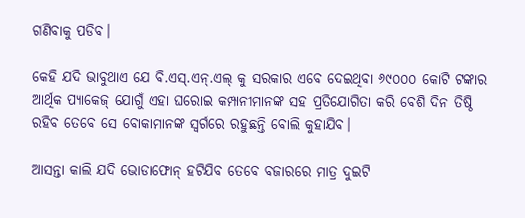ଗଣିବାକୁ ପଡିବ।

କେହି ଯଦି ଭାବୁଥାଏ ଯେ ବି.ଏସ୍.ଏନ୍.ଏଲ୍ କୁ ସରକାର ଏବେ ଦେଇଥିବା ୬୯୦୦୦ କୋଟି ଟଙ୍କାର ଆର୍ଥିକ ପ୍ୟାକେଜ୍ ଯୋଗୁଁ ଏହା ଘରୋଇ କମ୍ପାନୀମାନଙ୍କ ସହ ପ୍ରତିଯୋଗିତା କରି ବେଶି ଦିନ ତିଷ୍ଠି ରହିବ ତେବେ ସେ ବୋକାମାନଙ୍କ ସ୍ବର୍ଗରେ ରହୁଛନ୍ତି ବୋଲି କୁହାଯିବ।

ଆସନ୍ତା କାଲି ଯଦି ଭୋଡାଫୋନ୍ ହଟିଯିବ ତେବେ ବଜାରରେ ମାତ୍ର ଦୁଇଟି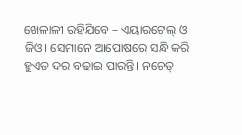ଖେଳାଳୀ ରହିଯିବେ – ଏୟାରଟେଲ୍ ଓ ଜିଓ। ସେମାନେ ଆପୋଷରେ ସନ୍ଧି କରି ହୁଏତ ଦର ବଢାଇ ପାରନ୍ତି। ନଚେତ୍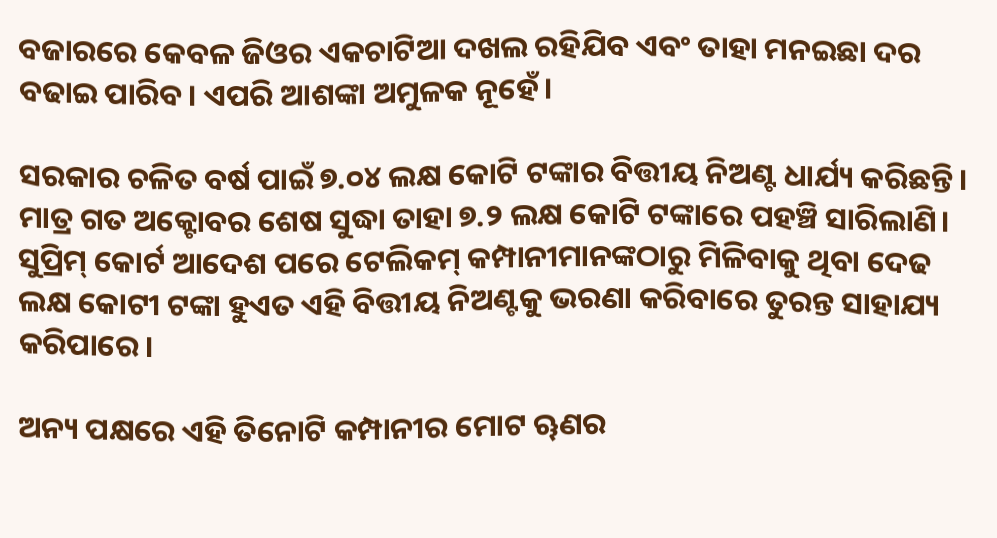ବଜାରରେ କେବଳ ଜିଓର ଏକଚାଟିଆ ଦଖଲ ରହିଯିବ ଏବଂ ତାହା ମନଇଛା ଦର ବଢାଇ ପାରିବ। ଏପରି ଆଶଙ୍କା ଅମୁଳକ ନୂହେଁ।

ସରକାର ଚଳିତ ବର୍ଷ ପାଇଁ ୭.୦୪ ଲକ୍ଷ କୋଟି ଟଙ୍କାର ବିତ୍ତୀୟ ନିଅଣ୍ଟ ଧାର୍ଯ୍ୟ କରିଛନ୍ତି। ମାତ୍ର ଗତ ଅକ୍ଟୋବର ଶେଷ ସୁଦ୍ଧା ତାହା ୭.୨ ଲକ୍ଷ କୋଟି ଟଙ୍କାରେ ପହଞ୍ଚି ସାରିଲାଣି। ସୁପ୍ରିମ୍ କୋର୍ଟ ଆଦେଶ ପରେ ଟେଲିକମ୍ କମ୍ପାନୀମାନଙ୍କଠାରୁ ମିଳିବାକୁ ଥିବା ଦେଢ ଲକ୍ଷ କୋଟୀ ଟଙ୍କା ହୁଏତ ଏହି ବିତ୍ତୀୟ ନିଅଣ୍ଟକୁ ଭରଣା କରିବାରେ ତୁରନ୍ତ ସାହାଯ୍ୟ କରିପାରେ।

ଅନ୍ୟ ପକ୍ଷରେ ଏହି ତିନୋଟି କମ୍ପାନୀର ମୋଟ ୠଣର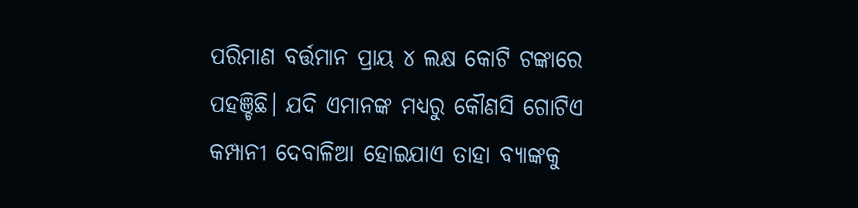ପରିମାଣ ବର୍ତ୍ତମାନ ପ୍ରାୟ ୪ ଲକ୍ଷ କୋଟି ଟଙ୍କାରେ ପହଞ୍ଚିଛି। ଯଦି ଏମାନଙ୍କ ମଧ୍ୟରୁ କୌଣସି ଗୋଟିଏ କମ୍ପାନୀ ଦେବାଳିଆ ହୋଇଯାଏ ତାହା ବ୍ୟାଙ୍କକୁ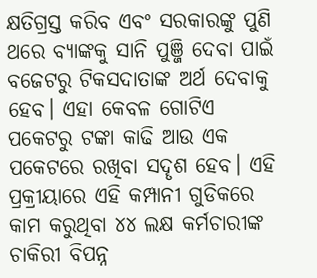କ୍ଷତିଗ୍ରସ୍ତ କରିବ ଏବଂ ସରକାରଙ୍କୁ ପୁଣି ଥରେ ବ୍ୟାଙ୍କକୁ ସାନି ପୁଞ୍ଜି ଦେବା ପାଇଁ ବଜେଟରୁ ଟିକସଦାତାଙ୍କ ଅର୍ଥ ଦେବାକୁ ହେବ। ଏହା କେବଳ ଗୋଟିଏ ପକେଟରୁ ଟଙ୍କା କାଢି ଆଉ ଏକ ପକେଟରେ ରଖିବା ସଦୄଶ ହେବ। ଏହି ପ୍ରକ୍ରୀୟାରେ ଏହି କମ୍ପାନୀ ଗୁଡିକରେ କାମ କରୁଥିବା ୪୪ ଲକ୍ଷ କର୍ମଚାରୀଙ୍କ ଚାକିରୀ ବିପନ୍ନ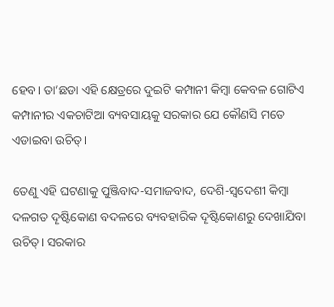ହେବ। ତା’ଛଡା ଏହି କ୍ଷେତ୍ରରେ ଦୁଇଟି କମ୍ପାନୀ କିମ୍ବା କେବଳ ଗୋଟିଏ କମ୍ପାନୀର ଏକଚାଟିଆ ବ୍ୟବସାୟକୁ ସରକାର ଯେ କୌଣସି ମତେ ଏଡାଇବା ଉଚିତ୍।

ତେଣୁ ଏହି ଘଟଣାକୁ ପୁଞ୍ଜିବାଦ-ସମାଜବାଦ, ଦେଶି-ସ୍ବଦେଶୀ କିମ୍ବା ଦଳଗତ ଦୄଷ୍ଟିକୋଣ ବଦଳରେ ବ୍ୟବହାରିକ ଦୄଷ୍ଟିକୋଣରୁ ଦେଖାଯିବା ଉଚିତ୍। ସରକାର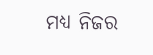ମଧ୍ୟ ନିଜର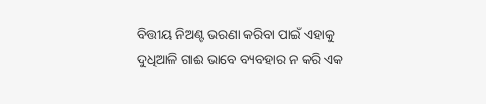ବିତ୍ତୀୟ ନିଅଣ୍ଟ ଭରଣା କରିବା ପାଇଁ ଏହାକୁ ଦୁଧିଆଳି ଗାଈ ଭାବେ ବ୍ୟବହାର ନ କରି ଏକ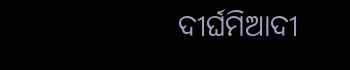ଦୀର୍ଘମିଆଦୀ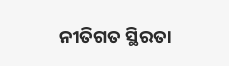ନୀତିଗତ ସ୍ଥିରତା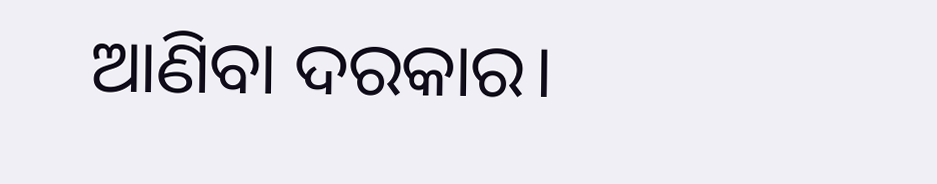ଆଣିବା ଦରକାର।